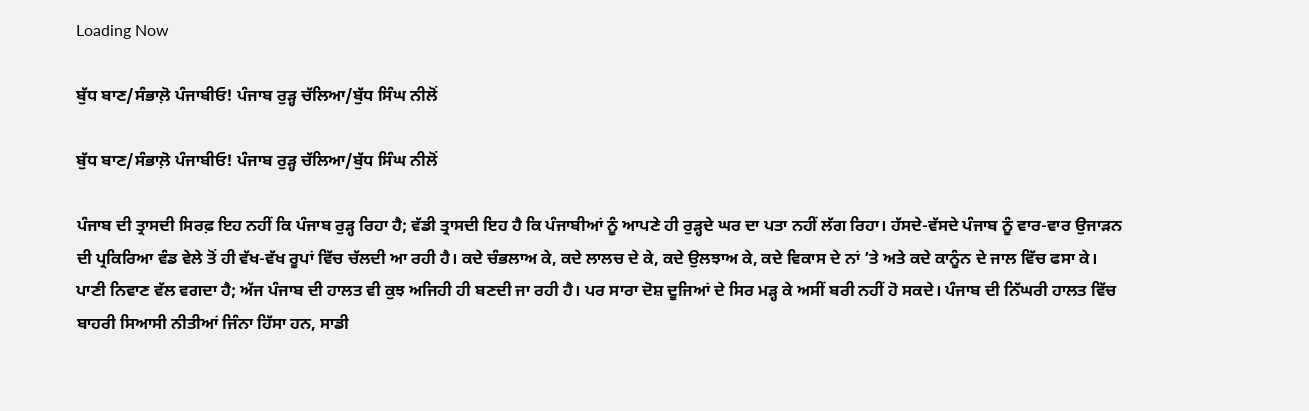Loading Now

ਬੁੱਧ ਬਾਣ/ਸੰਭਾਲ਼ੋ ਪੰਜਾਬੀਓ! ਪੰਜਾਬ ਰੁੜ੍ਹ ਚੱਲਿਆ/ਬੁੱਧ ਸਿੰਘ ਨੀਲੋਂ

ਬੁੱਧ ਬਾਣ/ਸੰਭਾਲ਼ੋ ਪੰਜਾਬੀਓ! ਪੰਜਾਬ ਰੁੜ੍ਹ ਚੱਲਿਆ/ਬੁੱਧ ਸਿੰਘ ਨੀਲੋਂ

ਪੰਜਾਬ ਦੀ ਤ੍ਰਾਸਦੀ ਸਿਰਫ਼ ਇਹ ਨਹੀਂ ਕਿ ਪੰਜਾਬ ਰੁੜ੍ਹ ਰਿਹਾ ਹੈ; ਵੱਡੀ ਤ੍ਰਾਸਦੀ ਇਹ ਹੈ ਕਿ ਪੰਜਾਬੀਆਂ ਨੂੰ ਆਪਣੇ ਹੀ ਰੁੜ੍ਹਦੇ ਘਰ ਦਾ ਪਤਾ ਨਹੀਂ ਲੱਗ ਰਿਹਾ। ਹੱਸਦੇ-ਵੱਸਦੇ ਪੰਜਾਬ ਨੂੰ ਵਾਰ-ਵਾਰ ਉਜਾੜਨ ਦੀ ਪ੍ਰਕਿਰਿਆ ਵੰਡ ਵੇਲੇ ਤੋਂ ਹੀ ਵੱਖ-ਵੱਖ ਰੂਪਾਂ ਵਿੱਚ ਚੱਲਦੀ ਆ ਰਹੀ ਹੈ। ਕਦੇ ਚੰਭਲਾਅ ਕੇ, ਕਦੇ ਲਾਲਚ ਦੇ ਕੇ, ਕਦੇ ਉਲਝਾਅ ਕੇ, ਕਦੇ ਵਿਕਾਸ ਦੇ ਨਾਂ ’ਤੇ ਅਤੇ ਕਦੇ ਕਾਨੂੰਨ ਦੇ ਜਾਲ ਵਿੱਚ ਫਸਾ ਕੇ। ਪਾਣੀ ਨਿਵਾਣ ਵੱਲ ਵਗਦਾ ਹੈ; ਅੱਜ ਪੰਜਾਬ ਦੀ ਹਾਲਤ ਵੀ ਕੁਝ ਅਜਿਹੀ ਹੀ ਬਣਦੀ ਜਾ ਰਹੀ ਹੈ। ਪਰ ਸਾਰਾ ਦੋਸ਼ ਦੂਜਿਆਂ ਦੇ ਸਿਰ ਮੜ੍ਹ ਕੇ ਅਸੀਂ ਬਰੀ ਨਹੀਂ ਹੋ ਸਕਦੇ। ਪੰਜਾਬ ਦੀ ਨਿੱਘਰੀ ਹਾਲਤ ਵਿੱਚ ਬਾਹਰੀ ਸਿਆਸੀ ਨੀਤੀਆਂ ਜਿੰਨਾ ਹਿੱਸਾ ਹਨ, ਸਾਡੀ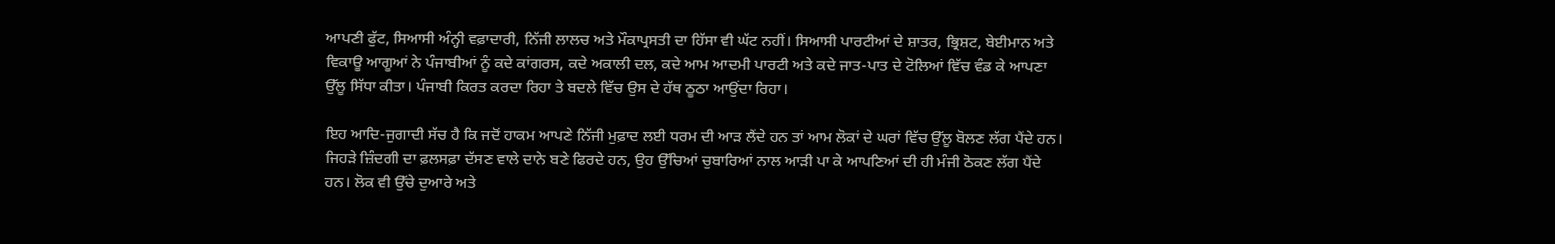ਆਪਣੀ ਫੁੱਟ, ਸਿਆਸੀ ਅੰਨ੍ਹੀ ਵਫ਼ਾਦਾਰੀ, ਨਿੱਜੀ ਲਾਲਚ ਅਤੇ ਮੌਕਾਪ੍ਰਸਤੀ ਦਾ ਹਿੱਸਾ ਵੀ ਘੱਟ ਨਹੀਂ। ਸਿਆਸੀ ਪਾਰਟੀਆਂ ਦੇ ਸ਼ਾਤਰ, ਭ੍ਰਿਸ਼ਟ, ਬੇਈਮਾਨ ਅਤੇ ਵਿਕਾਊ ਆਗੂਆਂ ਨੇ ਪੰਜਾਬੀਆਂ ਨੂੰ ਕਦੇ ਕਾਂਗਰਸ, ਕਦੇ ਅਕਾਲੀ ਦਲ, ਕਦੇ ਆਮ ਆਦਮੀ ਪਾਰਟੀ ਅਤੇ ਕਦੇ ਜਾਤ-ਪਾਤ ਦੇ ਟੋਲਿਆਂ ਵਿੱਚ ਵੰਡ ਕੇ ਆਪਣਾ ਉੱਲੂ ਸਿੱਧਾ ਕੀਤਾ। ਪੰਜਾਬੀ ਕਿਰਤ ਕਰਦਾ ਰਿਹਾ ਤੇ ਬਦਲੇ ਵਿੱਚ ਉਸ ਦੇ ਹੱਥ ਠੂਠਾ ਆਉਂਦਾ ਰਿਹਾ।

ਇਹ ਆਦਿ-ਜੁਗਾਦੀ ਸੱਚ ਹੈ ਕਿ ਜਦੋਂ ਹਾਕਮ ਆਪਣੇ ਨਿੱਜੀ ਮੁਫ਼ਾਦ ਲਈ ਧਰਮ ਦੀ ਆੜ ਲੈਂਦੇ ਹਨ ਤਾਂ ਆਮ ਲੋਕਾਂ ਦੇ ਘਰਾਂ ਵਿੱਚ ਉੱਲੂ ਬੋਲਣ ਲੱਗ ਪੈਂਦੇ ਹਨ। ਜਿਹੜੇ ਜ਼ਿੰਦਗੀ ਦਾ ਫ਼ਲਸਫ਼ਾ ਦੱਸਣ ਵਾਲੇ ਦਾਨੇ ਬਣੇ ਫਿਰਦੇ ਹਨ, ਉਹ ਉੱਚਿਆਂ ਚੁਬਾਰਿਆਂ ਨਾਲ ਆੜੀ ਪਾ ਕੇ ਆਪਣਿਆਂ ਦੀ ਹੀ ਮੰਜੀ ਠੋਕਣ ਲੱਗ ਪੈਂਦੇ ਹਨ। ਲੋਕ ਵੀ ਉੱਚੇ ਦੁਆਰੇ ਅਤੇ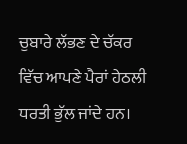ਚੁਬਾਰੇ ਲੱਭਣ ਦੇ ਚੱਕਰ ਵਿੱਚ ਆਪਣੇ ਪੈਰਾਂ ਹੇਠਲੀ ਧਰਤੀ ਭੁੱਲ ਜਾਂਦੇ ਹਨ।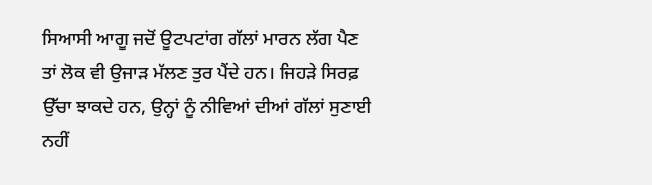ਸਿਆਸੀ ਆਗੂ ਜਦੋਂ ਊਟਪਟਾਂਗ ਗੱਲਾਂ ਮਾਰਨ ਲੱਗ ਪੈਣ ਤਾਂ ਲੋਕ ਵੀ ਉਜਾੜ ਮੱਲਣ ਤੁਰ ਪੈਂਦੇ ਹਨ। ਜਿਹੜੇ ਸਿਰਫ਼ ਉੱਚਾ ਝਾਕਦੇ ਹਨ, ਉਨ੍ਹਾਂ ਨੂੰ ਨੀਵਿਆਂ ਦੀਆਂ ਗੱਲਾਂ ਸੁਣਾਈ ਨਹੀਂ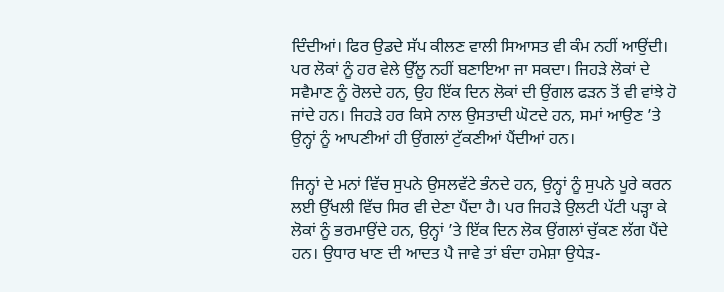ਦਿੰਦੀਆਂ। ਫਿਰ ਉਡਦੇ ਸੱਪ ਕੀਲਣ ਵਾਲੀ ਸਿਆਸਤ ਵੀ ਕੰਮ ਨਹੀਂ ਆਉਂਦੀ। ਪਰ ਲੋਕਾਂ ਨੂੰ ਹਰ ਵੇਲੇ ਉੱਲੂ ਨਹੀਂ ਬਣਾਇਆ ਜਾ ਸਕਦਾ। ਜਿਹੜੇ ਲੋਕਾਂ ਦੇ ਸਵੈਮਾਣ ਨੂੰ ਰੋਲਦੇ ਹਨ, ਉਹ ਇੱਕ ਦਿਨ ਲੋਕਾਂ ਦੀ ਉਂਗਲ ਫੜਨ ਤੋਂ ਵੀ ਵਾਂਝੇ ਹੋ ਜਾਂਦੇ ਹਨ। ਜਿਹੜੇ ਹਰ ਕਿਸੇ ਨਾਲ ਉਸਤਾਦੀ ਘੋਟਦੇ ਹਨ, ਸਮਾਂ ਆਉਣ ’ਤੇ ਉਨ੍ਹਾਂ ਨੂੰ ਆਪਣੀਆਂ ਹੀ ਉਂਗਲਾਂ ਟੁੱਕਣੀਆਂ ਪੈਂਦੀਆਂ ਹਨ।

ਜਿਨ੍ਹਾਂ ਦੇ ਮਨਾਂ ਵਿੱਚ ਸੁਪਨੇ ਉਸਲਵੱਟੇ ਭੰਨਦੇ ਹਨ, ਉਨ੍ਹਾਂ ਨੂੰ ਸੁਪਨੇ ਪੂਰੇ ਕਰਨ ਲਈ ਉੱਖਲੀ ਵਿੱਚ ਸਿਰ ਵੀ ਦੇਣਾ ਪੈਂਦਾ ਹੈ। ਪਰ ਜਿਹੜੇ ਉਲਟੀ ਪੱਟੀ ਪੜ੍ਹਾ ਕੇ ਲੋਕਾਂ ਨੂੰ ਭਰਮਾਉਂਦੇ ਹਨ, ਉਨ੍ਹਾਂ ’ਤੇ ਇੱਕ ਦਿਨ ਲੋਕ ਉਂਗਲਾਂ ਚੁੱਕਣ ਲੱਗ ਪੈਂਦੇ ਹਨ। ਉਧਾਰ ਖਾਣ ਦੀ ਆਦਤ ਪੈ ਜਾਵੇ ਤਾਂ ਬੰਦਾ ਹਮੇਸ਼ਾ ਉਧੇੜ-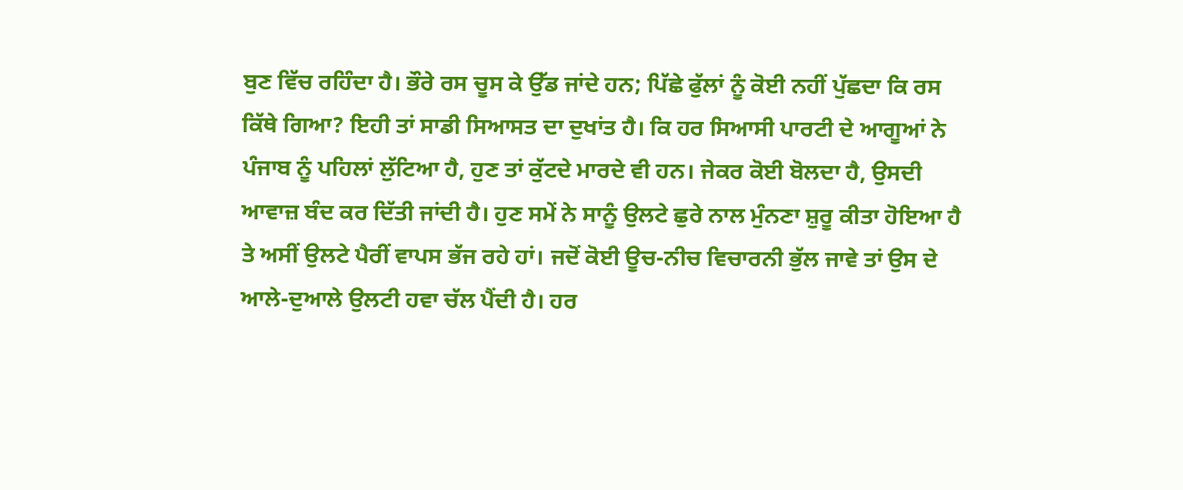ਬੁਣ ਵਿੱਚ ਰਹਿੰਦਾ ਹੈ। ਭੌਰੇ ਰਸ ਚੂਸ ਕੇ ਉੱਡ ਜਾਂਦੇ ਹਨ; ਪਿੱਛੇ ਫੁੱਲਾਂ ਨੂੰ ਕੋਈ ਨਹੀਂ ਪੁੱਛਦਾ ਕਿ ਰਸ ਕਿੱਥੇ ਗਿਆ? ਇਹੀ ਤਾਂ ਸਾਡੀ ਸਿਆਸਤ ਦਾ ਦੁਖਾਂਤ ਹੈ। ਕਿ ਹਰ ਸਿਆਸੀ ਪਾਰਟੀ ਦੇ ਆਗੂਆਂ ਨੇ ਪੰਜਾਬ ਨੂੰ ਪਹਿਲਾਂ ਲੁੱਟਿਆ ਹੈ, ਹੁਣ ਤਾਂ ਕੁੱਟਦੇ ਮਾਰਦੇ ਵੀ ਹਨ। ਜੇਕਰ ਕੋਈ ਬੋਲਦਾ ਹੈ, ਉਸਦੀ ਆਵਾਜ਼ ਬੰਦ ਕਰ ਦਿੱਤੀ ਜਾਂਦੀ ਹੈ। ਹੁਣ ਸਮੇਂ ਨੇ ਸਾਨੂੰ ਉਲਟੇ ਛੁਰੇ ਨਾਲ ਮੁੰਨਣਾ ਸ਼ੁਰੂ ਕੀਤਾ ਹੋਇਆ ਹੈ ਤੇ ਅਸੀਂ ਉਲਟੇ ਪੈਰੀਂ ਵਾਪਸ ਭੱਜ ਰਹੇ ਹਾਂ। ਜਦੋਂ ਕੋਈ ਊਚ-ਨੀਚ ਵਿਚਾਰਨੀ ਭੁੱਲ ਜਾਵੇ ਤਾਂ ਉਸ ਦੇ ਆਲੇ-ਦੁਆਲੇ ਉਲਟੀ ਹਵਾ ਚੱਲ ਪੈਂਦੀ ਹੈ। ਹਰ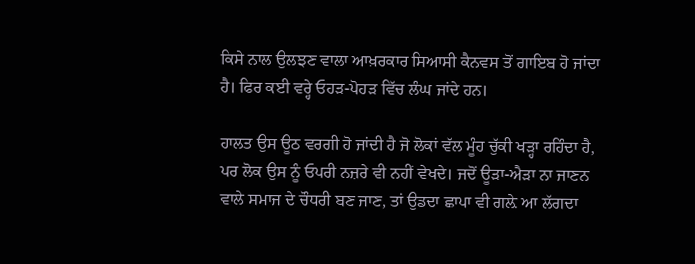ਕਿਸੇ ਨਾਲ ਉਲਝਣ ਵਾਲਾ ਆਖ਼ਰਕਾਰ ਸਿਆਸੀ ਕੈਨਵਸ ਤੋਂ ਗਾਇਬ ਹੋ ਜਾਂਦਾ ਹੈ। ਫਿਰ ਕਈ ਵਰ੍ਹੇ ਓਹੜ-ਪੋਹੜ ਵਿੱਚ ਲੰਘ ਜਾਂਦੇ ਹਨ।

ਹਾਲਤ ਉਸ ਊਠ ਵਰਗੀ ਹੋ ਜਾਂਦੀ ਹੈ ਜੋ ਲੋਕਾਂ ਵੱਲ ਮੂੰਹ ਚੁੱਕੀ ਖੜ੍ਹਾ ਰਹਿੰਦਾ ਹੈ, ਪਰ ਲੋਕ ਉਸ ਨੂੰ ਓਪਰੀ ਨਜ਼ਰੇ ਵੀ ਨਹੀਂ ਵੇਖਦੇ। ਜਦੋਂ ਊੜਾ-ਐੜਾ ਨਾ ਜਾਣਨ ਵਾਲੇ ਸਮਾਜ ਦੇ ਚੌਧਰੀ ਬਣ ਜਾਣ, ਤਾਂ ਉਡਦਾ ਛਾਪਾ ਵੀ ਗਲ਼ੇ ਆ ਲੱਗਦਾ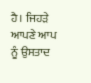ਹੈ। ਜਿਹੜੇ ਆਪਣੇ ਆਪ ਨੂੰ ਉਸਤਾਦ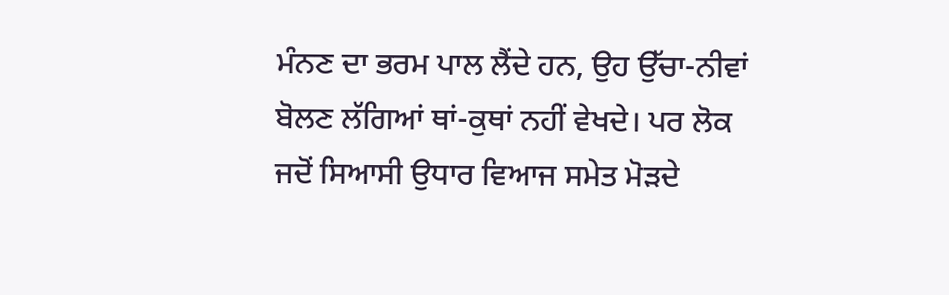ਮੰਨਣ ਦਾ ਭਰਮ ਪਾਲ ਲੈਂਦੇ ਹਨ, ਉਹ ਉੱਚਾ-ਨੀਵਾਂ ਬੋਲਣ ਲੱਗਿਆਂ ਥਾਂ-ਕੁਥਾਂ ਨਹੀਂ ਵੇਖਦੇ। ਪਰ ਲੋਕ ਜਦੋਂ ਸਿਆਸੀ ਉਧਾਰ ਵਿਆਜ ਸਮੇਤ ਮੋੜਦੇ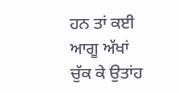ਹਨ ਤਾਂ ਕਈ ਆਗੂ ਅੱਖਾਂ ਚੁੱਕ ਕੇ ਉਤਾਂਹ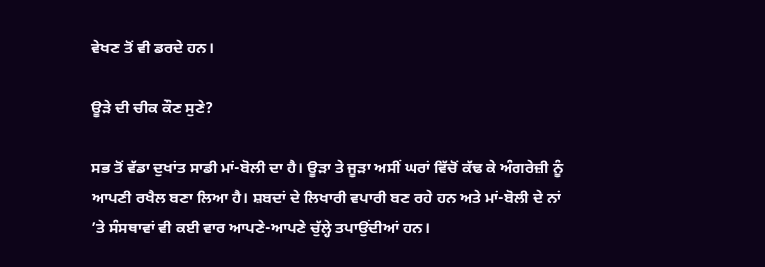ਵੇਖਣ ਤੋਂ ਵੀ ਡਰਦੇ ਹਨ।

ਊੜੇ ਦੀ ਚੀਕ ਕੌਣ ਸੁਣੇ?

ਸਭ ਤੋਂ ਵੱਡਾ ਦੁਖਾਂਤ ਸਾਡੀ ਮਾਂ-ਬੋਲੀ ਦਾ ਹੈ। ਊੜਾ ਤੇ ਜੂੜਾ ਅਸੀਂ ਘਰਾਂ ਵਿੱਚੋਂ ਕੱਢ ਕੇ ਅੰਗਰੇਜ਼ੀ ਨੂੰ ਆਪਣੀ ਰਖੈਲ ਬਣਾ ਲਿਆ ਹੈ। ਸ਼ਬਦਾਂ ਦੇ ਲਿਖਾਰੀ ਵਪਾਰੀ ਬਣ ਰਹੇ ਹਨ ਅਤੇ ਮਾਂ-ਬੋਲੀ ਦੇ ਨਾਂ ’ਤੇ ਸੰਸਥਾਵਾਂ ਵੀ ਕਈ ਵਾਰ ਆਪਣੇ-ਆਪਣੇ ਚੁੱਲ੍ਹੇ ਤਪਾਉਂਦੀਆਂ ਹਨ।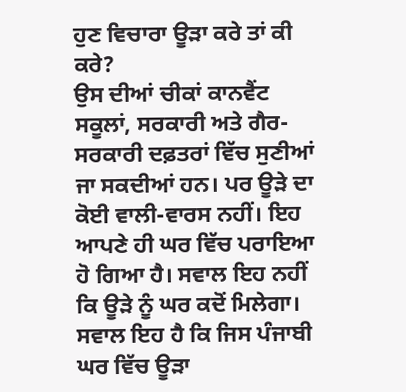ਹੁਣ ਵਿਚਾਰਾ ਊੜਾ ਕਰੇ ਤਾਂ ਕੀ ਕਰੇ?
ਉਸ ਦੀਆਂ ਚੀਕਾਂ ਕਾਨਵੈਂਟ ਸਕੂਲਾਂ, ਸਰਕਾਰੀ ਅਤੇ ਗੈਰ-ਸਰਕਾਰੀ ਦਫ਼ਤਰਾਂ ਵਿੱਚ ਸੁਣੀਆਂ ਜਾ ਸਕਦੀਆਂ ਹਨ। ਪਰ ਊੜੇ ਦਾ ਕੋਈ ਵਾਲੀ-ਵਾਰਸ ਨਹੀਂ। ਇਹ ਆਪਣੇ ਹੀ ਘਰ ਵਿੱਚ ਪਰਾਇਆ ਹੋ ਗਿਆ ਹੈ। ਸਵਾਲ ਇਹ ਨਹੀਂ ਕਿ ਊੜੇ ਨੂੰ ਘਰ ਕਦੋਂ ਮਿਲੇਗਾ। ਸਵਾਲ ਇਹ ਹੈ ਕਿ ਜਿਸ ਪੰਜਾਬੀ ਘਰ ਵਿੱਚ ਊੜਾ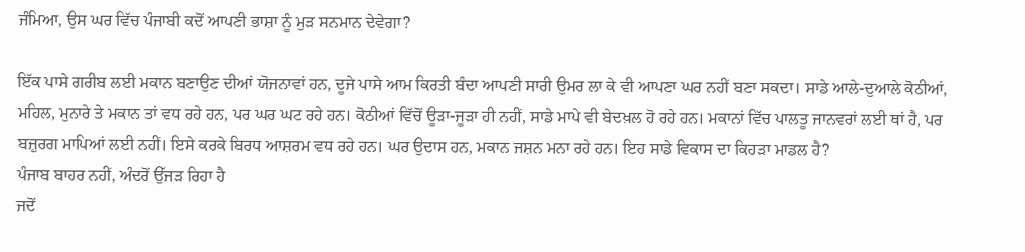ਜੰਮਿਆ, ਉਸ ਘਰ ਵਿੱਚ ਪੰਜਾਬੀ ਕਦੋਂ ਆਪਣੀ ਭਾਸ਼ਾ ਨੂੰ ਮੁੜ ਸਨਮਾਨ ਦੇਵੇਗਾ?

ਇੱਕ ਪਾਸੇ ਗਰੀਬ ਲਈ ਮਕਾਨ ਬਣਾਉਣ ਦੀਆਂ ਯੋਜਨਾਵਾਂ ਹਨ, ਦੂਜੇ ਪਾਸੇ ਆਮ ਕਿਰਤੀ ਬੰਦਾ ਆਪਣੀ ਸਾਰੀ ਉਮਰ ਲਾ ਕੇ ਵੀ ਆਪਣਾ ਘਰ ਨਹੀਂ ਬਣਾ ਸਕਦਾ। ਸਾਡੇ ਆਲੇ-ਦੁਆਲੇ ਕੋਠੀਆਂ, ਮਹਿਲ, ਮੁਨਾਰੇ ਤੇ ਮਕਾਨ ਤਾਂ ਵਧ ਰਹੇ ਹਨ, ਪਰ ਘਰ ਘਟ ਰਹੇ ਹਨ। ਕੋਠੀਆਂ ਵਿੱਚੋਂ ਊੜਾ-ਜੂੜਾ ਹੀ ਨਹੀਂ, ਸਾਡੇ ਮਾਪੇ ਵੀ ਬੇਦਖ਼ਲ ਹੋ ਰਹੇ ਹਨ। ਮਕਾਨਾਂ ਵਿੱਚ ਪਾਲਤੂ ਜਾਨਵਰਾਂ ਲਈ ਥਾਂ ਹੈ, ਪਰ ਬਜ਼ੁਰਗ ਮਾਪਿਆਂ ਲਈ ਨਹੀਂ। ਇਸੇ ਕਰਕੇ ਬਿਰਧ ਆਸ਼ਰਮ ਵਧ ਰਹੇ ਹਨ। ਘਰ ਉਦਾਸ ਹਨ, ਮਕਾਨ ਜਸ਼ਨ ਮਨਾ ਰਹੇ ਹਨ। ਇਹ ਸਾਡੇ ਵਿਕਾਸ ਦਾ ਕਿਹੜਾ ਮਾਡਲ ਹੈ?
ਪੰਜਾਬ ਬਾਹਰ ਨਹੀਂ, ਅੰਦਰੋਂ ਉੱਜੜ ਰਿਹਾ ਹੈ
ਜਦੋਂ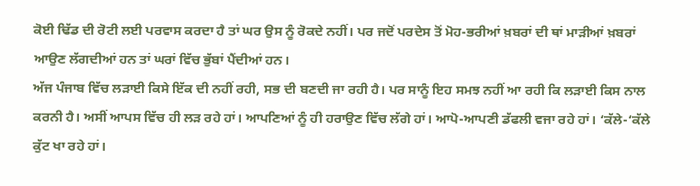ਕੋਈ ਢਿੱਡ ਦੀ ਰੋਟੀ ਲਈ ਪਰਵਾਸ ਕਰਦਾ ਹੈ ਤਾਂ ਘਰ ਉਸ ਨੂੰ ਰੋਕਦੇ ਨਹੀਂ। ਪਰ ਜਦੋਂ ਪਰਦੇਸ ਤੋਂ ਮੋਹ-ਭਰੀਆਂ ਖ਼ਬਰਾਂ ਦੀ ਥਾਂ ਮਾੜੀਆਂ ਖ਼ਬਰਾਂ ਆਉਣ ਲੱਗਦੀਆਂ ਹਨ ਤਾਂ ਘਰਾਂ ਵਿੱਚ ਭੁੱਬਾਂ ਪੈਂਦੀਆਂ ਹਨ।
ਅੱਜ ਪੰਜਾਬ ਵਿੱਚ ਲੜਾਈ ਕਿਸੇ ਇੱਕ ਦੀ ਨਹੀਂ ਰਹੀ, ਸਭ ਦੀ ਬਣਦੀ ਜਾ ਰਹੀ ਹੈ। ਪਰ ਸਾਨੂੰ ਇਹ ਸਮਝ ਨਹੀਂ ਆ ਰਹੀ ਕਿ ਲੜਾਈ ਕਿਸ ਨਾਲ ਕਰਨੀ ਹੈ। ਅਸੀਂ ਆਪਸ ਵਿੱਚ ਹੀ ਲੜ ਰਹੇ ਹਾਂ। ਆਪਣਿਆਂ ਨੂੰ ਹੀ ਹਰਾਉਣ ਵਿੱਚ ਲੱਗੇ ਹਾਂ। ਆਪੋ-ਆਪਣੀ ਡੱਫਲੀ ਵਜਾ ਰਹੇ ਹਾਂ। ‘ਕੱਲੇ-‘ਕੱਲੇ ਕੁੱਟ ਖਾ ਰਹੇ ਹਾਂ।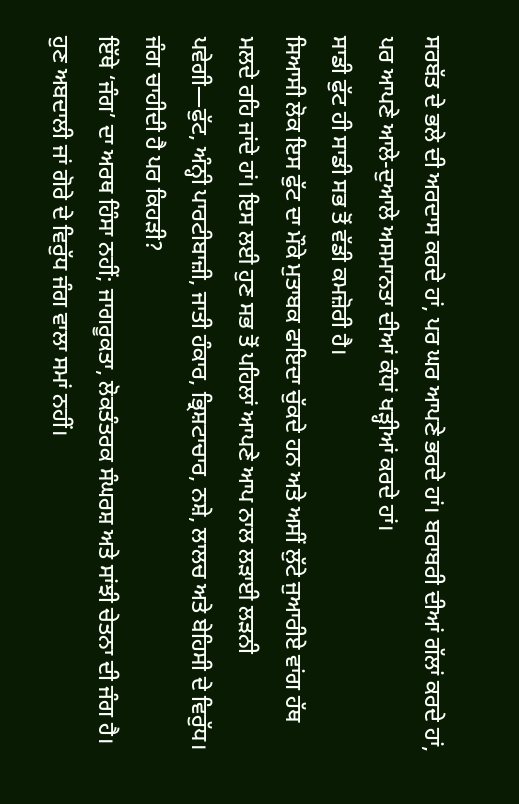ਸਰਬੱਤ ਦੇ ਭਲੇ ਦੀ ਅਰਦਾਸ ਕਰਦੇ ਹਾਂ, ਪਰ ਘਰ ਆਪਣੇ ਭਰਦੇ ਹਾਂ। ਬਰਾਬਰੀ ਦੀਆਂ ਗੱਲਾਂ ਕਰਦੇ ਹਾਂ, ਪਰ ਆਪਣੇ ਆਲੇ-ਦੁਆਲੇ ਅਸਮਾਨਤਾ ਦੀਆਂ ਕੰਧਾਂ ਖੜ੍ਹੀਆਂ ਕਰਦੇ ਹਾਂ।
ਸਾਡੀ ਫੁੱਟ ਹੀ ਸਾਡੀ ਸਭ ਤੋਂ ਵੱਡੀ ਕਮਜ਼ੋਰੀ ਹੈ।
ਸਿਆਸੀ ਲੋਕ ਇਸ ਫੁੱਟ ਦਾ ਮੌਕੇ ਮੁਤਾਬਕ ਫਾਇਦਾ ਚੁੱਕਦੇ ਹਨ ਅਤੇ ਅਸੀਂ ਲੁੱਟੇ ਜੁਆਰੀਏ ਵਾਂਗ ਹੱਥ ਮਲਦੇ ਰਹਿ ਜਾਂਦੇ ਹਾਂ। ਇਸ ਲਈ ਹੁਣ ਸਭ ਤੋਂ ਪਹਿਲਾਂ ਆਪਣੇ ਆਪ ਨਾਲ ਲੜਾਈ ਲੜਨੀ ਪਵੇਗੀ—ਫੁੱਟ, ਅੰਨ੍ਹੀ ਪਾਰਟੀਬਾਜ਼ੀ, ਜਾਤੀ ਹੰਕਾਰ, ਭ੍ਰਿਸ਼ਟਾਚਾਰ, ਨਸ਼ੇ, ਲਾਲਚ ਅਤੇ ਬੇਹਿਸੀ ਦੇ ਵਿਰੁੱਧ।
ਜੰਗ ਚਾਹੀਦੀ ਹੈ ਪਰ ਕਿਹੜੀ?
ਇੱਥੇ ‘ਜੰਗ’ ਦਾ ਅਰਥ ਹਿੰਸਾ ਨਹੀਂ; ਜਾਗਰੂਕਤਾ, ਲੋਕਤੰਤਰਕ ਸੰਘਰਸ਼ ਅਤੇ ਸਾਂਝੀ ਚੇਤਨਾ ਦੀ ਜੰਗ ਹੈ।
ਹੁਣ ਅਬਦਾਲੀ ਜਾਂ ਗੋਰੇ ਦੇ ਵਿਰੁੱਧ ਜੰਗ ਵਾਲਾ ਸਮਾਂ ਨਹੀਂ।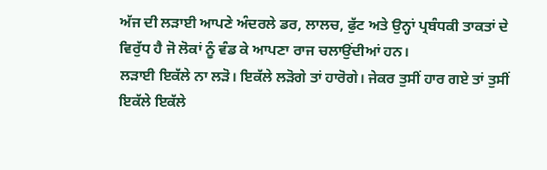ਅੱਜ ਦੀ ਲੜਾਈ ਆਪਣੇ ਅੰਦਰਲੇ ਡਰ, ਲਾਲਚ, ਫੁੱਟ ਅਤੇ ਉਨ੍ਹਾਂ ਪ੍ਰਬੰਧਕੀ ਤਾਕਤਾਂ ਦੇ ਵਿਰੁੱਧ ਹੈ ਜੋ ਲੋਕਾਂ ਨੂੰ ਵੰਡ ਕੇ ਆਪਣਾ ਰਾਜ ਚਲਾਉਂਦੀਆਂ ਹਨ।
ਲੜਾਈ ਇਕੱਲੇ ਨਾ ਲੜੋ। ਇਕੱਲੇ ਲੜੋਗੇ ਤਾਂ ਹਾਰੋਗੇ। ਜੇਕਰ ਤੁਸੀਂ ਹਾਰ ਗਏ ਤਾਂ ਤੁਸੀਂ ਇਕੱਲੇ ਇਕੱਲੇ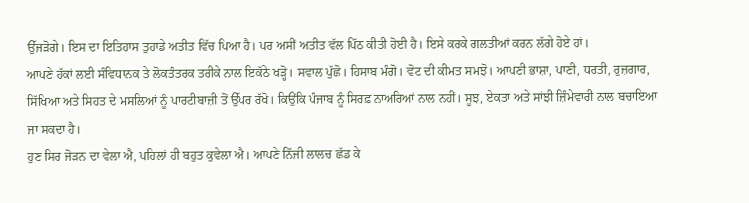ਉੱਜੜੋਗੇ। ਇਸ ਦਾ ਇਤਿਹਾਸ ਤੁਹਾਡੇ ਅਤੀਤ ਵਿੱਚ ਪਿਆ ਹੈ। ਪਰ ਅਸੀਂ ਅਤੀਤ ਵੱਲ ਪਿੱਠ ਕੀਤੀ ਹੋਈ ਹੈ। ਇਸੇ ਕਰਕੇ ਗਲਤੀਆਂ ਕਰਨ ਲੱਗੇ ਹੋਏ ਹਾਂ।
ਆਪਣੇ ਹੱਕਾਂ ਲਈ ਸੰਵਿਧਾਨਕ ਤੇ ਲੋਕਤੰਤਰਕ ਤਰੀਕੇ ਨਾਲ ਇਕੱਠੇ ਖੜ੍ਹੋ। ਸਵਾਲ ਪੁੱਛੋ। ਹਿਸਾਬ ਮੰਗੋ। ਵੋਟ ਦੀ ਕੀਮਤ ਸਮਝੋ। ਆਪਣੀ ਭਾਸ਼ਾ, ਪਾਣੀ, ਧਰਤੀ, ਰੁਜ਼ਗਾਰ, ਸਿੱਖਿਆ ਅਤੇ ਸਿਹਤ ਦੇ ਮਸਲਿਆਂ ਨੂੰ ਪਾਰਟੀਬਾਜ਼ੀ ਤੋਂ ਉੱਪਰ ਰੱਖੋ। ਕਿਉਂਕਿ ਪੰਜਾਬ ਨੂੰ ਸਿਰਫ਼ ਨਾਅਰਿਆਂ ਨਾਲ ਨਹੀਂ। ਸੂਝ, ਏਕਤਾ ਅਤੇ ਸਾਂਝੀ ਜ਼ਿੰਮੇਵਾਰੀ ਨਾਲ ਬਚਾਇਆ ਜਾ ਸਕਦਾ ਹੈ।
ਹੁਣ ਸਿਰ ਜੋੜਨ ਦਾ ਵੇਲਾ ਐ, ਪਹਿਲਾਂ ਹੀ ਬਹੁਤ ਕੁਵੇਲਾ ਐ। ਆਪਣੇ ਨਿੱਜੀ ਲਾਲਚ ਛੱਡ ਕੇ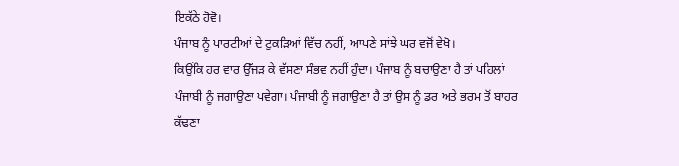ਇਕੱਠੇ ਹੋਵੋ।
ਪੰਜਾਬ ਨੂੰ ਪਾਰਟੀਆਂ ਦੇ ਟੁਕੜਿਆਂ ਵਿੱਚ ਨਹੀਂ, ਆਪਣੇ ਸਾਂਝੇ ਘਰ ਵਜੋਂ ਵੇਖੋ।
ਕਿਉਂਕਿ ਹਰ ਵਾਰ ਉੱਜੜ ਕੇ ਵੱਸਣਾ ਸੰਭਵ ਨਹੀਂ ਹੁੰਦਾ। ਪੰਜਾਬ ਨੂੰ ਬਚਾਉਣਾ ਹੈ ਤਾਂ ਪਹਿਲਾਂ ਪੰਜਾਬੀ ਨੂੰ ਜਗਾਉਣਾ ਪਵੇਗਾ। ਪੰਜਾਬੀ ਨੂੰ ਜਗਾਉਣਾ ਹੈ ਤਾਂ ਉਸ ਨੂੰ ਡਰ ਅਤੇ ਭਰਮ ਤੋਂ ਬਾਹਰ ਕੱਢਣਾ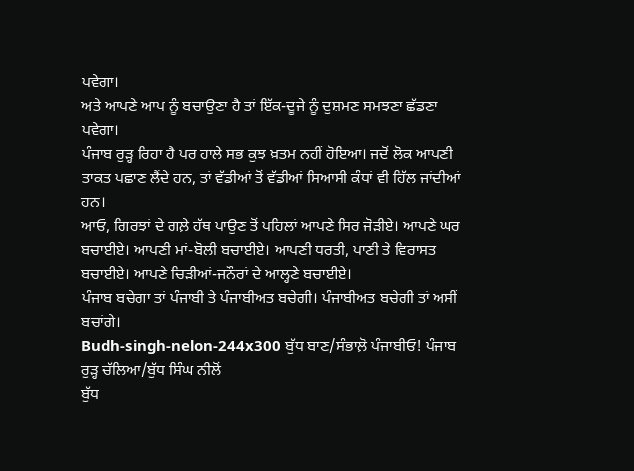ਪਵੇਗਾ।
ਅਤੇ ਆਪਣੇ ਆਪ ਨੂੰ ਬਚਾਉਣਾ ਹੈ ਤਾਂ ਇੱਕ-ਦੂਜੇ ਨੂੰ ਦੁਸ਼ਮਣ ਸਮਝਣਾ ਛੱਡਣਾ ਪਵੇਗਾ।
ਪੰਜਾਬ ਰੁੜ੍ਹ ਰਿਹਾ ਹੈ ਪਰ ਹਾਲੇ ਸਭ ਕੁਝ ਖ਼ਤਮ ਨਹੀਂ ਹੋਇਆ। ਜਦੋਂ ਲੋਕ ਆਪਣੀ ਤਾਕਤ ਪਛਾਣ ਲੈਂਦੇ ਹਨ, ਤਾਂ ਵੱਡੀਆਂ ਤੋਂ ਵੱਡੀਆਂ ਸਿਆਸੀ ਕੰਧਾਂ ਵੀ ਹਿੱਲ ਜਾਂਦੀਆਂ ਹਨ।
ਆਓ, ਗਿਰਝਾਂ ਦੇ ਗਲ਼ੇ ਹੱਥ ਪਾਉਣ ਤੋਂ ਪਹਿਲਾਂ ਆਪਣੇ ਸਿਰ ਜੋੜੀਏ। ਆਪਣੇ ਘਰ ਬਚਾਈਏ। ਆਪਣੀ ਮਾਂ-ਬੋਲੀ ਬਚਾਈਏ। ਆਪਣੀ ਧਰਤੀ, ਪਾਣੀ ਤੇ ਵਿਰਾਸਤ ਬਚਾਈਏ। ਆਪਣੇ ਚਿੜੀਆਂ-ਜਨੌਰਾਂ ਦੇ ਆਲ੍ਹਣੇ ਬਚਾਈਏ।
ਪੰਜਾਬ ਬਚੇਗਾ ਤਾਂ ਪੰਜਾਬੀ ਤੇ ਪੰਜਾਬੀਅਤ ਬਚੇਗੀ। ਪੰਜਾਬੀਅਤ ਬਚੇਗੀ ਤਾਂ ਅਸੀਂ ਬਚਾਂਗੇ।
Budh-singh-nelon-244x300 ਬੁੱਧ ਬਾਣ/ਸੰਭਾਲ਼ੋ ਪੰਜਾਬੀਓ! ਪੰਜਾਬ ਰੁੜ੍ਹ ਚੱਲਿਆ/ਬੁੱਧ ਸਿੰਘ ਨੀਲੋਂ
ਬੁੱਧ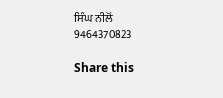ਸਿੰਘ ਨੀਲੋਂ
9464370823

Share this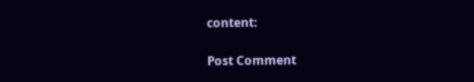content:

Post Comment